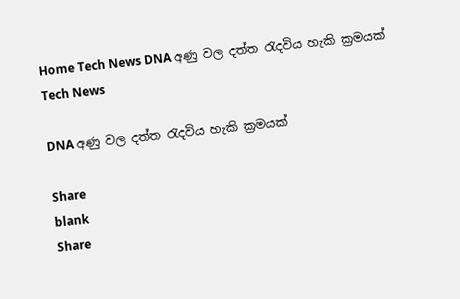Home Tech News DNA අණු වල දත්ත රැදවිය හැකි ක්‍රමයක්
Tech News

DNA අණු වල දත්ත රැදවිය හැකි ක්‍රමයක්

Share
blank
Share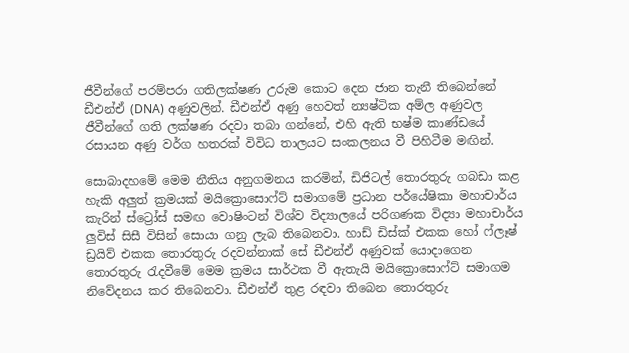ජීවීන්ගේ පරම්පරා ගතිලක්ෂණ උරුම කොට දෙන ජාන තැනී තිබෙන්නේ ඩීඑන්ඒ (DNA) අණුවලින්. ඩීඑන්ඒ අණු හෙවත් න්‍යෂ්ටික අම්ල අණුවල ජීවීන්ගේ ගති ලක්ෂණ රදවා තබා ගන්නේ, එහි ඇති භෂ්ම කාණ්ඩයේ රසායන අණු වර්ග හතරක් විවිධ තාලයට සංකලනය වී පිහිටීම මඟින්.

සොබාදහමේ මෙම නීතිය අනුගමනය කරමින්, ඩිජිටල් තොරතුරු ගබඩා කළ හැකි අලුත් ක්‍රමයක් මයික්‍රොසොෆ්ට් සමාගමේ ප්‍රධාන පර්යේෂිකා මහාචාර්ය කැරින් ස්ට්‍රෝස් සමඟ වොෂිංටන් විශ්ව විද්‍යාලයේ පරිගණක විද්‍යා මහාචාර්ය ලුවිස් සිසී විසින් සොයා ගනු ලැබ තිබෙනවා. හාඩ් ඩිස්ක් එකක හෝ ෆ්ලෑෂ් ඩ්‍රයිව් එකක තොරතුරු රදවන්නාක් සේ ඩීඑන්ඒ අණුවක් යොදාගෙන තොරතුරු රැදවීමේ මෙම ක්‍රමය සාර්ථක වී ඇතැයි මයික්‍රොසොෆ්ට් සමාගම නිවේදනය කර තිබෙනවා. ඩීඑන්ඒ තුළ රඳවා තිබෙන තොරතුරු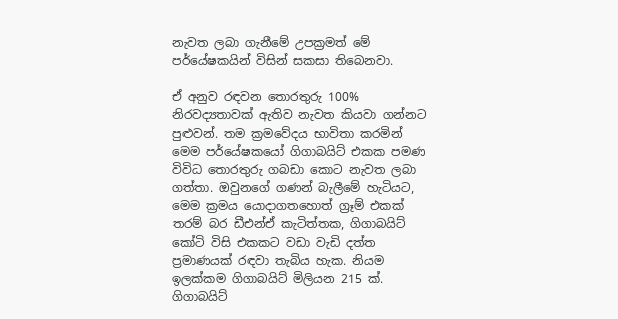නැවත ලබා ගැනීමේ උපක්‍රමත් මේ පර්යේෂකයින් විසින් සකසා තිබෙනවා.

ඒ අනුව රඳවන තොරතුරු 100% නිරවද්‍යතාවක් ඇතිව නැවත කියවා ගන්නට පුළුවන්. තම ක්‍රමවේදය භාවිතා කරමින් මෙම පර්යේෂකයෝ ගිගාබයිට් එකක පමණ විවිධ තොරතුරු ගබඩා කොට නැවත ලබා ගත්තා. ඔවුනගේ ගණන් බැලීමේ හැටියට, මෙම ක්‍රමය යොදාගතහොත් ග්‍රෑම් එකක් තරම් බර ඩීඑන්ඒ කැටිත්තක, ගිගාබයිට් කෝටි විසි එකකට වඩා වැඩි දත්ත ප්‍රමාණයක් රඳවා තැබිය හැක. නියම ඉලක්කම ගිගාබයිට් මිලියන 215 ක්. ගිගාබයිට්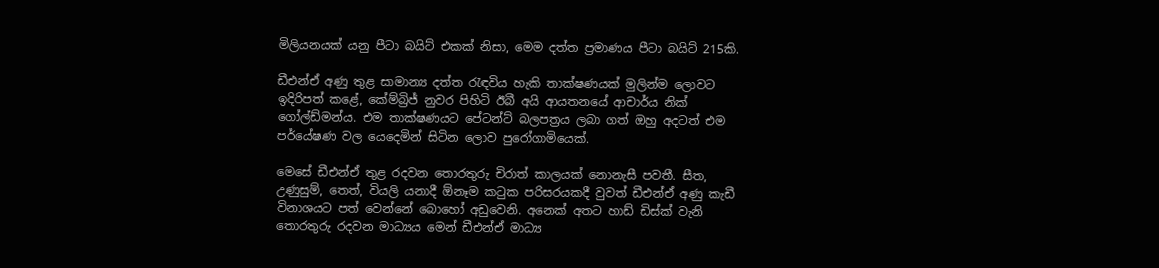මිලියනයක් යනු පීටා බයිට් එකක් නිසා, මෙම දත්ත ප්‍රමාණය පීටා බයිට් 215කි.

ඩීඑන්ඒ අණු තුළ සාමාන්‍ය දත්ත රැඳවිය හැකි තාක්ෂණයක් මුලින්ම ලොවට ඉදිරිපත් කළේ, කේම්බ්‍රිජ් නුවර පිහිටි ඊබී අයි ආයතනයේ ආචාර්ය නික් ගෝල්ඩ්මන්ය. එම තාක්ෂණයට පේටන්ට් බලපත්‍රය ලබා ගත් ඔහු අදටත් එම පර්යේෂණ වල යෙදෙමින් සිටින ලොව පුරෝගාමියෙක්.

මෙසේ ඩීඑන්ඒ තුළ රදවන තොරතුරු චිරාත් කාලයක් නොනැසී පවතී. සීත, උණුසුම්, තෙත්, වියලි යනාදී ඕනෑම කටුක පරිසරයකදී වුවත් ඩීඑන්ඒ අණු කැඩී විනාශයට පත් වෙන්නේ බොහෝ අඩුවෙනි. අනෙක් අතට හාඩ් ඩිස්ක් වැනි තොරතුරු රදවන මාධ්‍යය මෙන් ඩීඑන්ඒ මාධ්‍ය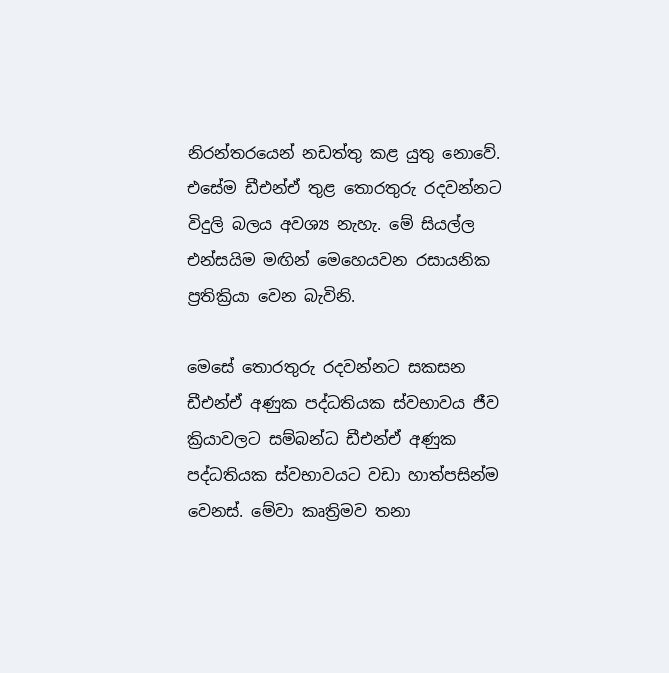නිරන්තරයෙන් නඩත්තු කළ යුතු නොවේ. එසේම ඩීඑන්ඒ තුළ තොරතුරු රදවන්නට විදුලි බලය අවශ්‍ය නැහැ. මේ සියල්ල එන්සයිම මඟින් මෙහෙයවන රසායනික ප්‍රතික්‍රියා වෙන බැවිනි.

මෙසේ තොරතුරු රදවන්නට සකසන ඩීඑන්ඒ අණුක පද්ධතියක ස්වභාවය ජීව ක්‍රියාවලට සම්බන්ධ ඩීඑන්ඒ අණුක පද්ධතියක ස්වභාවයට වඩා හාත්පසින්ම වෙනස්. මේවා කෘත්‍රිමව තනා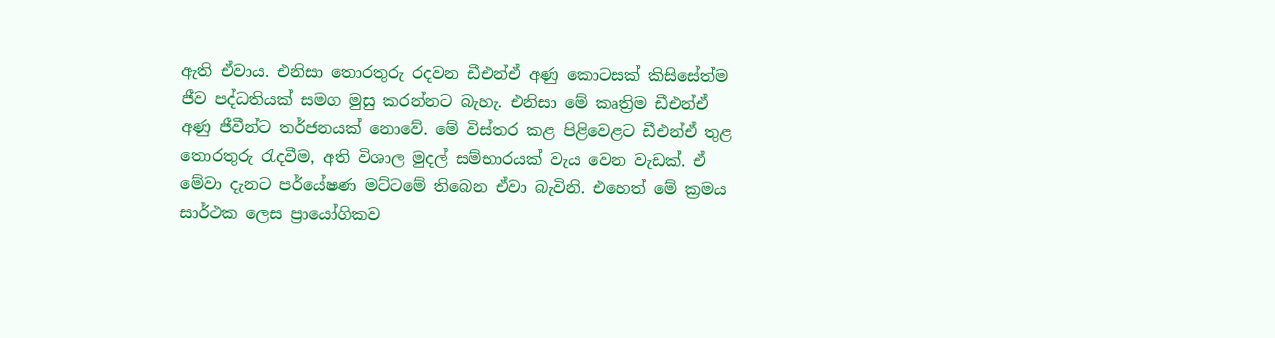ඇති ඒවාය. එනිසා තොරතුරු රදවන ඩීඑන්ඒ අණු කොටසක් කිසිසේත්ම ජීව පද්ධතියක් සමග මුසු කරන්නට බැහැ. එනිසා මේ කෘත්‍රිම ඩීඑන්ඒ අණු ජීවීන්ට තර්ජනයක් නොවේ. මේ විස්තර කළ පිළිවෙළට ඩීඑන්ඒ තුළ තොරතුරු රැදවීම, අති විශාල මුදල් සම්භාරයක් වැය වෙන වැඩක්. ඒ මේවා දැනට පර්යේෂණ මට්ටමේ තිබෙන ඒවා බැවිනි. එහෙත් මේ ක්‍රමය සාර්ථක ලෙස ප්‍රායෝගිකව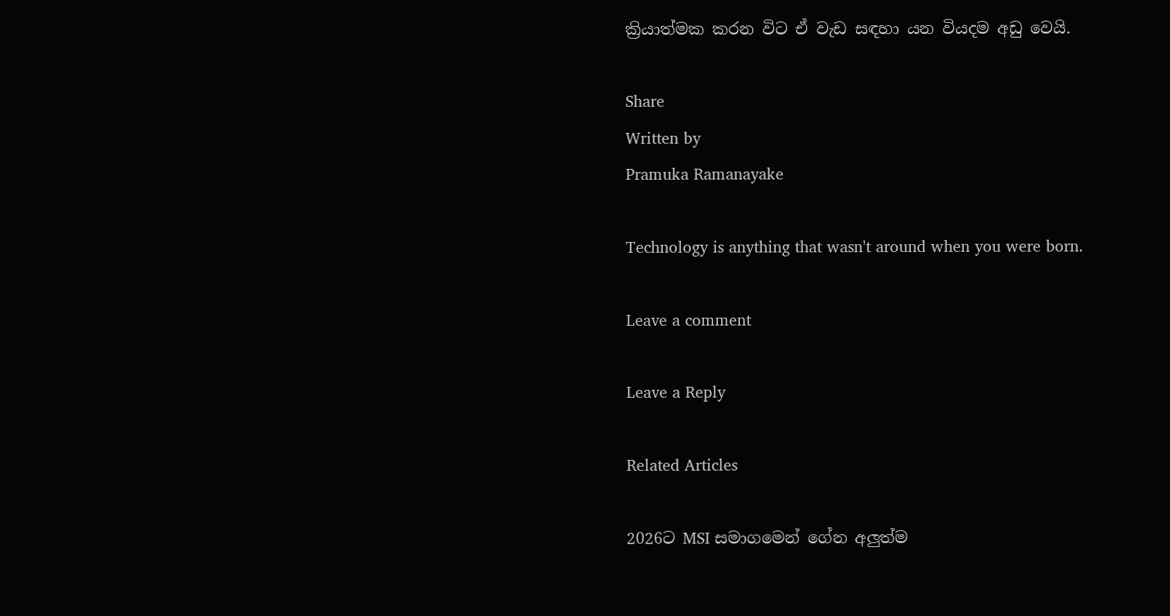ක්‍රියාත්මක කරන විට ඒ වැඩ සඳහා යන වියදම අඩු වෙයි.

Share
Written by
Pramuka Ramanayake

Technology is anything that wasn't around when you were born.

Leave a comment

Leave a Reply

Related Articles

2026ට MSI සමාගමෙන් ගේන අලුත්ම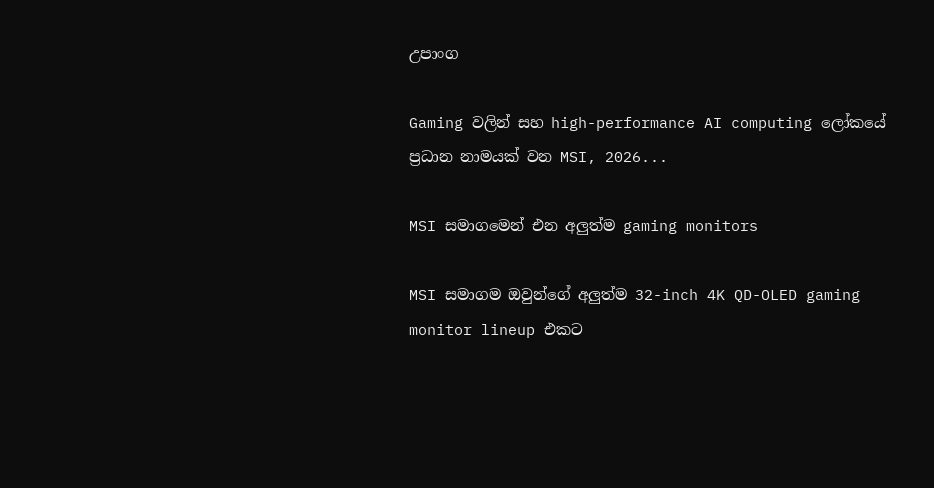උපාංග

Gaming වලින් සහ high-performance AI computing ලෝකයේ ප්‍රධාන නාමයක් වන MSI, 2026...

MSI සමාගමෙන් එන අලුත්ම gaming monitors

MSI සමාගම ඔවුන්ගේ අලුත්ම 32-inch 4K QD-OLED gaming monitor lineup එකට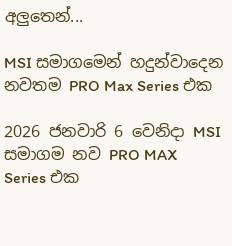අලුතෙන්...

MSI සමාගමෙන් හදුන්වාදෙන නවතම PRO Max Series එක

2026 ජනවාරි 6 වෙනිදා MSI සමාගම නව PRO MAX Series එක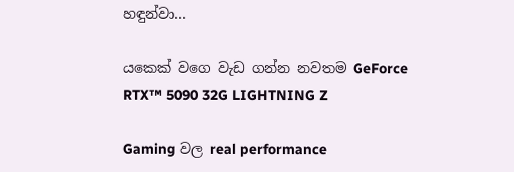හඳුන්වා...

යකෙක් වගෙ වැඩ ගන්න නවතම GeForce RTX™ 5090 32G LIGHTNING Z

Gaming වල real performance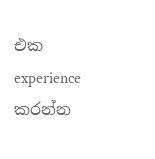එක experience කරන්න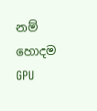නම් හොදම GPU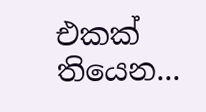එකක් තියෙන...